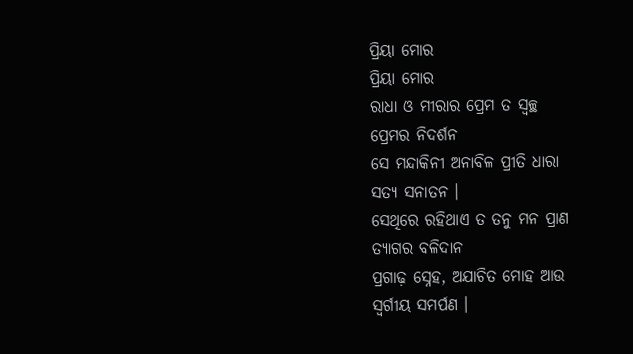ପ୍ରିୟା ମୋର
ପ୍ରିୟା ମୋର
ରାଧା ଓ ମୀରାର ପ୍ରେମ ତ ସ୍ୱଚ୍ଛ
ପ୍ରେମର ନିଦର୍ଶନ
ସେ ମନ୍ଦାକିନୀ ଅନାବିଳ ପ୍ରୀତି ଧାରା
ସତ୍ୟ ସନାତନ ।
ସେଥିରେ ରହିଥାଏ ତ ତନୁ ମନ ପ୍ରାଣ
ତ୍ୟାଗର ବଳିଦାନ
ପ୍ରଗାଢ଼ ସ୍ନେହ, ଅଯାଚିତ ମୋହ ଆଉ
ସ୍ୱର୍ଗୀୟ ସମର୍ପଣ ।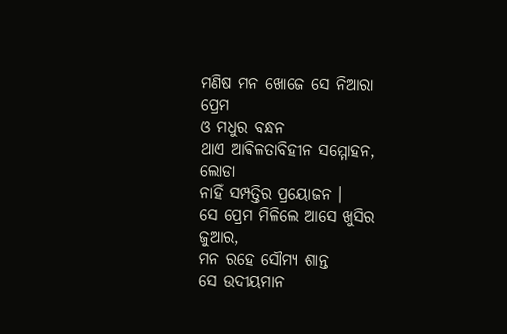ମଣିଷ ମନ ଖୋଜେ ସେ ନିଆରା ପ୍ରେମ
ଓ ମଧୁର ବନ୍ଧନ
ଥାଏ ଆଵିଳତାବିହୀନ ସମ୍ମୋହନ, ଲୋଡା
ନାହିଁ ସମ୍ପତ୍ତିର ପ୍ରୟୋଜନ ।
ସେ ପ୍ରେମ ମିଳିଲେ ଆସେ ଖୁସିର ଜୁଆର,
ମନ ରହେ ସୌମ୍ୟ ଶାନ୍ତ
ସେ ଉଦୀୟମାନ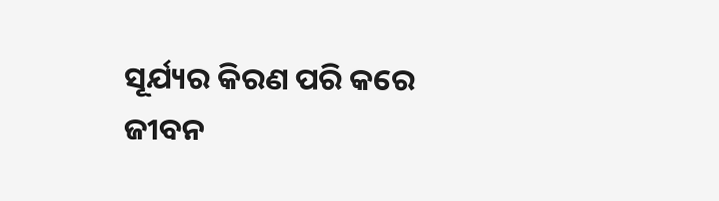ସୂର୍ଯ୍ୟର କିରଣ ପରି କରେ
ଜୀବନ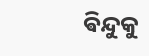ଵିନ୍ଦୁକୁ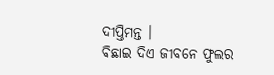ଦୀପ୍ତିମନ୍ତ ।
ଵିଛାଇ ଦିଏ ଜୀବନେ ଫୁଲର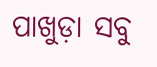ପାଖୁଡ଼ା ସବୁ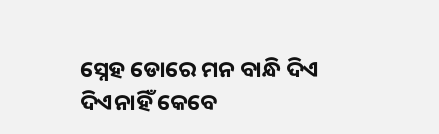ସ୍ନେହ ଡୋରେ ମନ ବାନ୍ଧି ଦିଏ
ଦିଏନାହିଁ କେବେ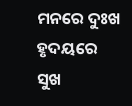ମନରେ ଦୁଃଖ ହୃଦୟରେ
ସୁଖ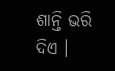ଶାନ୍ତି ଭରି ଦିଏ ।